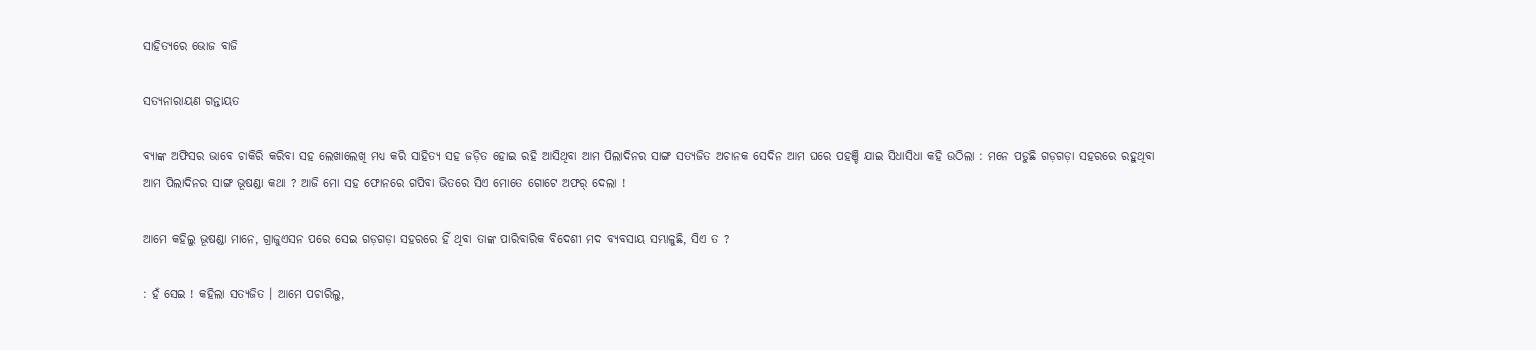ସାହିତ୍ୟରେ ଭୋଜ ବାଜି

ସତ୍ୟନାରାୟଣ ଗନ୍ତାୟତ

ବ୍ୟାଙ୍କ ଅଫିସର ଭାବେ ଚାକିରି କରିବା ସହ ଲେଖାଲେଖି ମଧ୍ୟ କରି ସାହିତ୍ୟ ସହ ଜଡ଼ିତ ହୋଇ ରହି ଆସିଥିବା ଆମ ପିଲାଦିନର ସାଙ୍ଗ ସତ୍ୟଜିତ ଅଚାନକ ସେଦିନ ଆମ ଘରେ ପହଞ୍ଚି ଯାଇ ସିଧାସିଧା କହି ଉଠିଲା : ମନେ ପଡୁଛି ଗଡ଼ଗଡ଼ା ସହରରେ ରହୁଥିବା ଆମ ପିଲାଦିନର ସାଙ୍ଗ ଭୂଷଣ୍ଡା କଥା ? ଆଜି ମୋ ସହ ଫୋନରେ ଗପିବା ଭିତରେ ସିଏ ମୋତେ ଗୋଟେ ଅଫର୍ ଦେଲା !

ଆମେ କହିଲୁ ଭୂଷଣ୍ଡା ମାନେ, ଗ୍ରାଜୁଏସନ ପରେ ସେଇ ଗଡ଼ଗଡ଼ା ସହରରେ ହିଁ ଥିବା ତାଙ୍କ ପାରିବାରିକ ବିଦେଶୀ ମଦ ବ୍ୟବସାୟ ସମ୍ଭାଳୁଛି, ସିଏ ତ ?

: ହଁ ସେଇ ! କହିଲା ସତ୍ୟଜିତ । ଆମେ ପଚାରିଲୁ,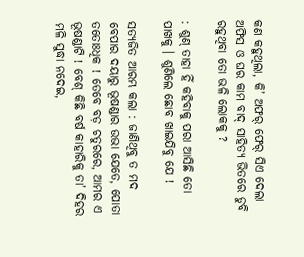କଣ କହୁଥିଲା, କି’ ଅଫର୍ ଫେର୍ ସିଏ ଦେଲା ଅଫିସ ଓ ଘର କାମ ବାଦ୍ ସାହିତ୍ୟ ଭିତରେ ଡୁବି ରହୁଥିବା ତୋ ଭଳି ଲୋକକୁ ?

: ଶୁଣ୍ ତାହା ହିଁ କହିବାକୁ ପରା ଆସିଛି ତୋ ପାଖକୁ । ଶୁଣିଲେ ଛୋବ ଖାଇଯିବୁ ଯେ !

ସତ୍ୟଜିତ ଆରମ୍ଭ କଲା : ଜାଣିଥିବୁ ତ ମଦ ବେପାର ଦୟାରୁ ଭୂଷଣ୍ଡାର ଉଭା ଯେତେ, ପୋତା ତତୋଃଧିକ ! ତେବେ ବଡ଼ ଚତୁରରେ, ଆମର ଏ ଭୂଷଣ୍ଡାଟି ! ବେଶ୍ କିଛି ବର୍ଷ କାହାରିକୁ ତା’ ଦିହର ମଳି ସୁଦ୍ଧା ନଦେଇ,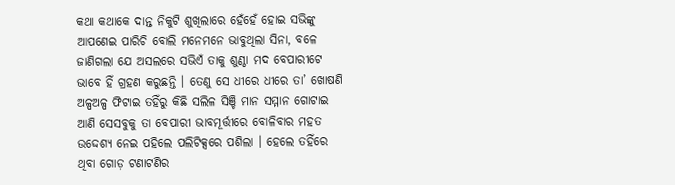କଥା କଥାକେ ଦାନ୍ତ ନିକୁଟି ଶୁଖିଲାରେ ହେଁହେଁ ହୋଇ ସଭିଙ୍କୁ ଆପଣେଇ ପାରିଚି ବୋଲି ମନେମନେ ଭାବୁଥିଲା ସିନା, ବଳେ ଜାଣିଗଲା ଯେ ଅସଲରେ ସଭିଏଁ ତାକୁ ଶୁଣ୍ଠା ମଦ ବେପାରୀଟେ ଭାବେ ହିଁ ଗ୍ରହଣ କରୁଛନ୍ତି । ତେଣୁ ସେ ଧୀରେ ଧୀରେ ତା’ ଖୋଷଣି ଅଳ୍ପଅଳ୍ପ ଫିଟାଇ ତହିଁରୁ କିଛି ସଲିଳ ସିଞ୍ଚି ମାନ ସମ୍ମାନ ଗୋଟାଇ ଆଣି ସେସବୁକୁ ତା ବେପାରୀ ଭାବମୂର୍ତ୍ତୀରେ ବୋଳିବାର ମହତ ଉଦ୍ଦେଶ୍ୟ ନେଇ ପହିଲେ ପଲିଟିକ୍ସରେ ପଶିଲା । ହେଲେ ତହିଁରେ ଥିବା ଗୋଡ଼ ଟଣାଟଣିର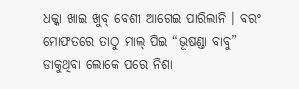ଧକ୍କା ଖାଇ ଖୁବ୍ ବେଶୀ ଆଗେଇ ପାରିଲାନି । ବରଂ ମୋଫତରେ ତାଠୁ ମାଲ୍ ପିଇ “ଭୂଷଣ୍ଡା ବାବୁ” ଡାକୁଥିବା ଲୋକେ ପରେ ନିଶା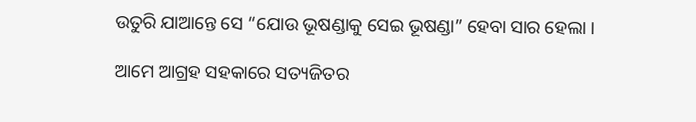ଉତୁରି ଯାଆନ୍ତେ ସେ “ଯୋଉ ଭୂଷଣ୍ଡାକୁ ସେଇ ଭୂଷଣ୍ଡା” ହେବା ସାର ହେଲା ।

ଆମେ ଆଗ୍ରହ ସହକାରେ ସତ୍ୟଜିତର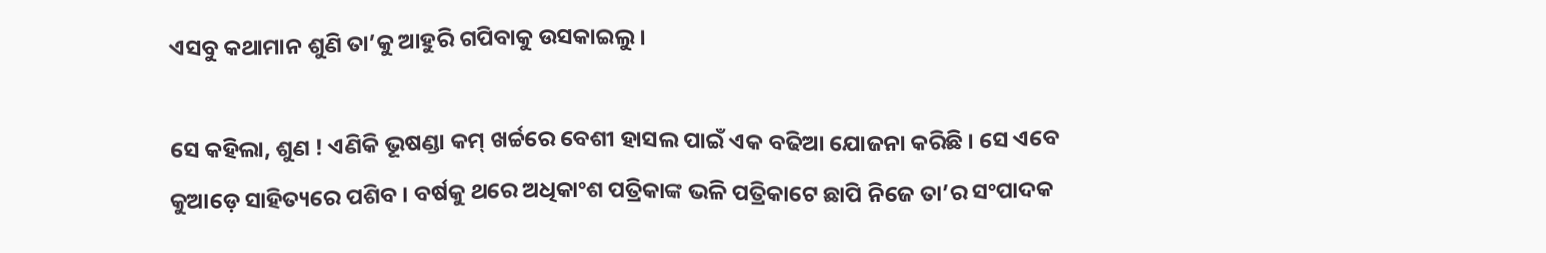ଏସବୁ କଥାମାନ ଶୁଣି ତା’କୁ ଆହୁରି ଗପିବାକୁ ଉସକାଇଲୁ ।

ସେ କହିଲା, ଶୁଣ ! ଏଣିକି ଭୂଷଣ୍ଡା କମ୍ ଖର୍ଚ୍ଚରେ ବେଶୀ ହାସଲ ପାଇଁ ଏକ ବଢିଆ ଯୋଜନା କରିଛି । ସେ ଏବେ କୁଆଡ଼େ ସାହିତ୍ୟରେ ପଶିବ । ବର୍ଷକୁ ଥରେ ଅଧିକାଂଶ ପତ୍ରିକାଙ୍କ ଭଳି ପତ୍ରିକାଟେ ଛାପି ନିଜେ ତା’ର ସଂପାଦକ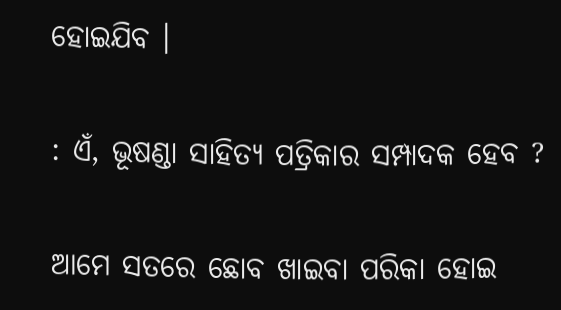ହୋଇଯିବ ।

: ଏଁ, ଭୂଷଣ୍ଡା ସାହିତ୍ୟ ପତ୍ରିକାର ସମ୍ପାଦକ ହେବ ?

ଆମେ ସତରେ ଛୋବ ଖାଇବା ପରିକା ହୋଇ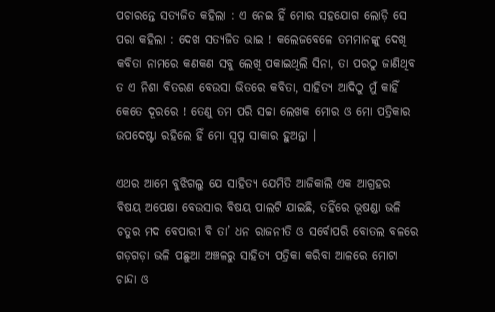ପଚାରନ୍ତେ ସତ୍ୟଜିତ କହିଲା : ଏ ନେଇ ହିଁ ମୋର ସହଯୋଗ ଲୋଡ଼ି ସେ ପରା କହିଲା : ଦେଖ ସତ୍ୟଜିତ ଭାଇ ! କଲେଜବେଳେ ତମମାନଙ୍କୁ ଦେଖି କବିତା ନାମରେ କଣକଣ ସବୁ ଲେଖି ପକାଇଥିଲି ସିନା, ତା ପରଠୁ ଜାଣିଥିବ ତ ଏ ନିଶା ବିତରଣ ବେଉସା ଭିତରେ କବିତା, ସାହିତ୍ୟ ଆଦିଠୁ ମୁଁ କାହିଁ କେତେ ଦୂରରେ ! ତେଣୁ ତମ ପରି ସଚ୍ଚା ଲେଖକ ମୋର ଓ ମୋ ପତ୍ରିକାର ଉପଦେଷ୍ଟା ରହିଲେ ହିଁ ମୋ ସ୍ୱପ୍ନ ସାକାର ହୁଅନ୍ତା ।

ଏଥର ଆମେ ବୁଝିଗଲୁ ଯେ ସାହିତ୍ୟ ଯେମିତି ଆଜିକାଲି ଏକ ଆଗ୍ରହର ବିଷୟ ଅପେକ୍ଷା ବେଉସାର ବିଷୟ ପାଲଟି ଯାଇଛି, ତହିଁରେ ଭୂଷଣ୍ଡା ଭଳି ଚତୁର ମଦ ବେପାରୀ ବି ତା’ ଧନ ରାଜନୀତି ଓ ସର୍ବୋପରି ବୋତଲ ବଳରେ ଗଡ଼ଗଡ଼ା ଭଳି ପଛୁଆ ଅଞ୍ଚଳରୁ ସାହିତ୍ୟ ପତ୍ରିକା କରିବା ଆଳରେ ମୋଟା ଚାନ୍ଦା ଓ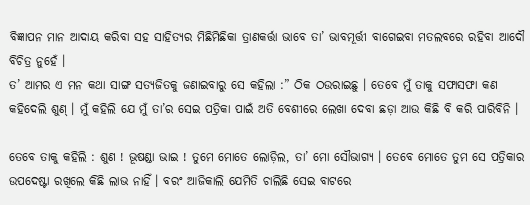ବିଜ୍ଞାପନ ମାନ ଆଦାୟ କରିବା ସହ ସାହିତ୍ୟର ମିଛିମିଛିକା ତ୍ରାଣକର୍ତ୍ତା ଭାବେ ତା’ ଭାବମୂର୍ତ୍ତୀ ବାଗେଇବା ମତଲବରେ ରହିବା ଆଦୌ ବିଚିତ୍ର ନୁହେଁ ।
ତ’ ଆମର ଏ ମନ କଥା ସାଙ୍ଗ ସତ୍ୟଜିତକୁ ଜଣାଇବାରୁ ସେ କହିଲା :” ଠିକ ଠଉରାଇଛୁ । ତେବେ ମୁଁ ତାକୁ ସଫାସଫା କଣ କହିଦେଲି ଶୁଣ୍ । ମୁଁ କହିଲି ଯେ ମୁଁ ତା’ର ସେଇ ପତ୍ରିକା ପାଇଁ ଅତି ବେଶୀରେ ଲେଖା ଦେବା ଛଡ଼ା ଆଉ କିଛି ବି କରି ପାରିବିନି ।

ତେବେ ତାକୁ କହିଲି : ଶୁଣ ! ଭୂଷଣ୍ଡା ଭାଇ ! ତୁମେ ମୋତେ ଲୋଡ଼ିଲ, ତା’ ମୋ ସୌଭାଗ୍ୟ । ତେବେ ମୋତେ ତୁମ ସେ ପତ୍ରିକାର ଉପଦେଷ୍ଟା ରଖିଲେ କିଛି ଲାଭ ନାହିଁ । ବରଂ ଆଜିକାଲି ଯେମିତି ଚାଲିଛି ସେଇ ବାଟରେ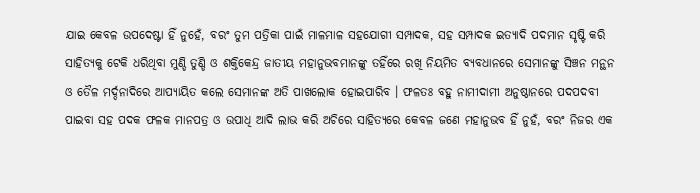ଯାଇ କେବଳ ଉପଦେଷ୍ଟା ହିଁ ନୁହେଁ, ବରଂ ତୁମ ପତ୍ରିକା ପାଇଁ ମାଳମାଳ ସହଯୋଗୀ ସମ୍ପାଦକ, ସହ ସମ୍ପାଦକ ଇତ୍ୟାଦି ପଦମାନ ସୃଷ୍ଟି କରି ସାହିତ୍ୟକୁ ଟେକି ଧରିଥିବା ମୁଣ୍ଡି ତୁଣ୍ଡି ଓ ଶକ୍ତିକେନ୍ଦ୍ର ଜାତୀୟ ମହାନୁଭବମାନଙ୍କୁ ତହିଁରେ ରଖି ନିୟମିତ ବ୍ୟବଧାନରେ ସେମାନଙ୍କୁ ସିଞ୍ଚନ ମନ୍ଥନ ଓ ତୈଳ ମର୍ଦ୍ଦନାଦିରେ ଆପ୍ୟାୟିତ କଲେ ସେମାନଙ୍କ ଅତି ପାଖଲୋକ ହୋଇପାରିବ । ଫଳତଃ ବହୁ ନାମୀଦାମୀ ଅନୁଷ୍ଠାନରେ ପଦପଦବୀ ପାଇବା ସହ ପଦକ ଫଳକ ମାନପତ୍ର ଓ ଉପାଧି ଆଦି ଲାଭ କରି ଅଚିରେ ସାହିତ୍ୟରେ କେବଳ ଜଣେ ମହାନୁଭବ ହିଁ ନୁହଁ, ବରଂ ନିଜର ଏକ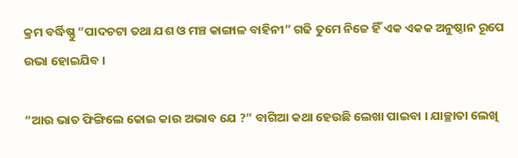କ୍ରମ ବର୍ଦ୍ଧିଷ୍ଣୁ “ପାଦଚଟା ତଥା ଯଶ ଓ ମଞ୍ଚ କାଙ୍ଗାଳ ବାହିନୀ” ଗଢି ତୁମେ ନିଜେ ହିଁ ଏକ ଏକକ ଅନୁଷ୍ଠାନ ରୂପେ ଉଭା ହୋଇଯିବ ।

“ଆଉ ଭାତ ଫିଙ୍ଗିଲେ କୋଇ କାଉ ଅଭାବ ଯେ ?” ବାଗିଆ କଥା ହେଉଛି ଲେଖା ପାଇବା । ଯାଚ୍ଛାତା ଲେଖି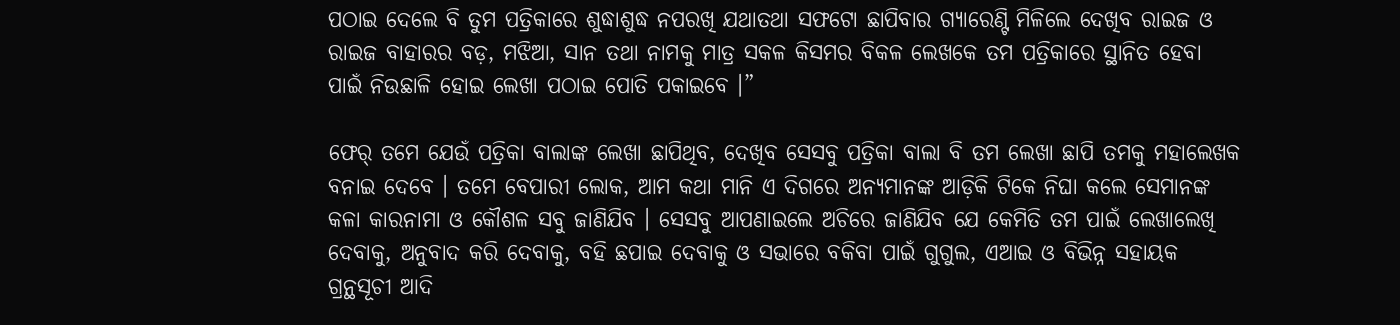ପଠାଇ ଦେଲେ ବି ତୁମ ପତ୍ରିକାରେ ଶୁଦ୍ଧାଶୁଦ୍ଧ ନପରଖି ଯଥାତଥା ସଫଟୋ ଛାପିବାର ଗ୍ୟାରେଣ୍ଟି ମିଳିଲେ ଦେଖିବ ରାଇଜ ଓ ରାଇଜ ବାହାରର ବଡ଼, ମଝିଆ, ସାନ ତଥା ନାମକୁ ମାତ୍ର ସକଳ କିସମର ବିକଳ ଲେଖକେ ତମ ପତ୍ରିକାରେ ସ୍ଥାନିତ ହେବା ପାଇଁ ନିଉଛାଳି ହୋଇ ଲେଖା ପଠାଇ ପୋତି ପକାଇବେ ।”

ଫେର୍ ତମେ ଯେଉଁ ପତ୍ରିକା ବାଲାଙ୍କ ଲେଖା ଛାପିଥିବ, ଦେଖିବ ସେସବୁ ପତ୍ରିକା ବାଲା ବି ତମ ଲେଖା ଛାପି ତମକୁ ମହାଲେଖକ ବନାଇ ଦେବେ । ତମେ ବେପାରୀ ଲୋକ, ଆମ କଥା ମାନି ଏ ଦିଗରେ ଅନ୍ୟମାନଙ୍କ ଆଡ଼ିକି ଟିକେ ନିଘା କଲେ ସେମାନଙ୍କ କଳା କାରନାମା ଓ କୌଶଳ ସବୁ ଜାଣିଯିବ । ସେସବୁ ଆପଣାଇଲେ ଅଚିରେ ଜାଣିଯିବ ଯେ କେମିତି ତମ ପାଇଁ ଲେଖାଲେଖି ଦେବାକୁ, ଅନୁବାଦ କରି ଦେବାକୁ, ବହି ଛପାଇ ଦେବାକୁ ଓ ସଭାରେ ବକିବା ପାଇଁ ଗୁଗୁଲ, ଏଆଇ ଓ ବିଭିନ୍ନ ସହାୟକ ଗ୍ରନ୍ଥସୂଚୀ ଆଦି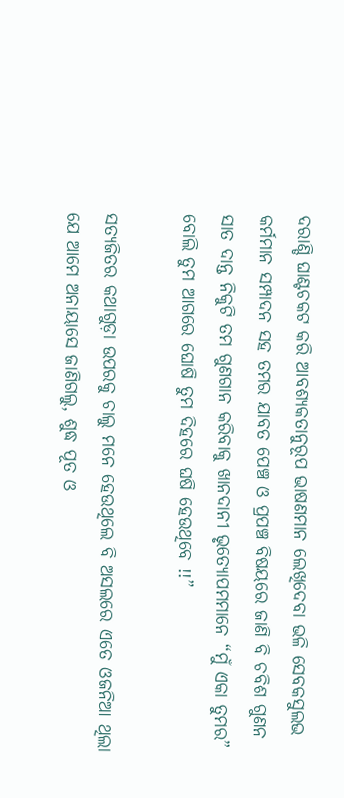ଦରାଣ୍ଡି ଘାଣ୍ଟଚକଟ କରି ଆବଶ୍ୟକତାନୁରୂପ ଭାଷଣମାନ ଲେଖିଦେବା ଭଳି ସେବକସୁଲଭ କର୍ମମାନ ସମ୍ପାଦନ ସହ ତମର ଯାବତ ପେଞ୍ଚ ଓ ପ୍ରପଞ୍ଚ ବିଷୟରେ ଜାଣି ବି ଚବିଶ ଗୁଣନ ସାତ ଦାନ୍ତ ନିକୁଟି ତମ ଗୁଣଗାନ କରିବାକୁ ଖାନଦାନୀ ଭୃତ୍ୟୋପମମାନେ “ମୁଁ ଏକା ତୁମର” ବୋଲି ତୁମ ଆଗରେ ଘୋଷି ତୁମ ଦିହରେ ଘଷି ହେଉଥିବେ !!”

ସତ୍ୟଜିତର କଥାଗୁଡ଼ା ଉପରକୁ ଚାଲୁ ମନେ ହେଉଥିଲେ ବି ଅସଲରେ ଏତେ ଓଜନିଆ ଥିଲା ଯେ ଆମେ ଅନାୟାସେ ଜାଣିଗଲୁ, ଶୁଦ୍ଧ ପୂତ ଓ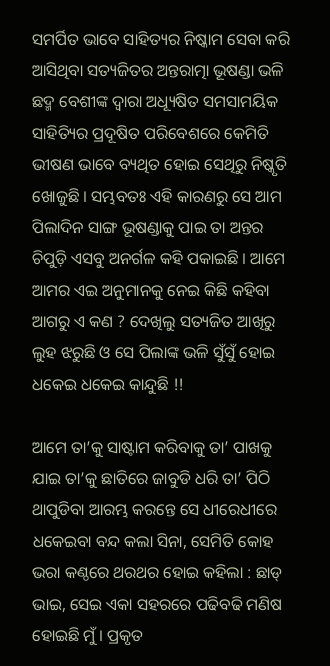ସମର୍ପିତ ଭାବେ ସାହିତ୍ୟର ନିଷ୍କାମ ସେବା କରି ଆସିଥିବା ସତ୍ୟଜିତର ଅନ୍ତରାତ୍ମା ଭୂଷଣ୍ଡା ଭଳି ଛଦ୍ମ ବେଶୀଙ୍କ ଦ୍ଵାରା ଅଧ୍ୟୂଷିତ ସମସାମୟିକ ସାହିତ୍ୟିର ପ୍ରଦୂଷିତ ପରିବେଶରେ କେମିତି ଭୀଷଣ ଭାବେ ବ୍ୟଥିତ ହୋଇ ସେଥିରୁ ନିଷ୍କୃତି ଖୋଜୁଛି । ସମ୍ଭବତଃ ଏହି କାରଣରୁ ସେ ଆମ ପିଲାଦିନ ସାଙ୍ଗ ଭୂଷଣ୍ଡାକୁ ପାଇ ତା ଅନ୍ତର ଚିପୁଡ଼ି ଏସବୁ ଅନର୍ଗଳ କହି ପକାଇଛି । ଆମେ ଆମର ଏଇ ଅନୁମାନକୁ ନେଇ କିଛି କହିବା ଆଗରୁ ଏ କଣ ? ଦେଖିଲୁ ସତ୍ୟଜିତ ଆଖିରୁ ଲୁହ ଝରୁଛି ଓ ସେ ପିଲାଙ୍କ ଭଳି ସୁଁସୁଁ ହୋଇ ଧକେଇ ଧକେଇ କାନ୍ଦୁଛି !!

ଆମେ ତା’କୁ ସାଷ୍ଟାମ କରିବାକୁ ତା’ ପାଖକୁ ଯାଇ ତା’କୁ ଛାତିରେ ଜାବୁଡି ଧରି ତା’ ପିଠି ଥାପୁଡିବା ଆରମ୍ଭ କରନ୍ତେ ସେ ଧୀରେଧୀରେ ଧକେଇବା ବନ୍ଦ କଲା ସିନା, ସେମିତି କୋହ ଭରା କଣ୍ଠରେ ଥରଥର ହୋଇ କହିଲା : ଛାଡ୍ ଭାଇ, ସେଇ ଏକା ସହରରେ ପଢିବଢି ମଣିଷ ହୋଇଛି ମୁଁ । ପ୍ରକୃତ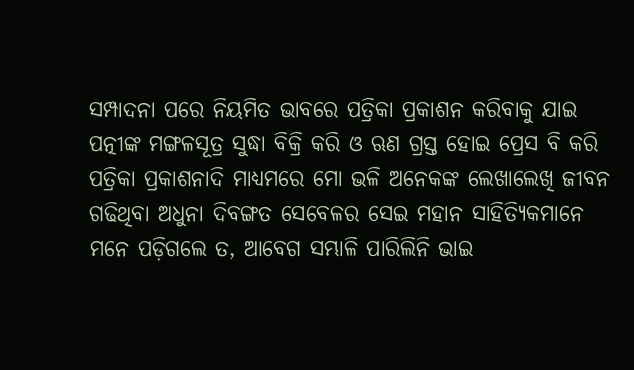ସମ୍ପାଦନା ପରେ ନିୟମିତ ଭାବରେ ପତ୍ରିକା ପ୍ରକାଶନ କରିବାକୁ ଯାଇ ପତ୍ନୀଙ୍କ ମଙ୍ଗଳସୂତ୍ର ସୁଦ୍ଧା ବିକ୍ରି କରି ଓ ଋଣ ଗ୍ରସ୍ତ ହୋଇ ପ୍ରେସ ବି କରି ପତ୍ରିକା ପ୍ରକାଶନାଦି ମାଧ୍ୟମରେ ମୋ ଭଳି ଅନେକଙ୍କ ଲେଖାଲେଖି ଜୀବନ ଗଢିଥିବା ଅଧୁନା ଦିବଙ୍ଗତ ସେବେଳର ସେଇ ମହାନ ସାହିତ୍ୟିକମାନେ ମନେ ପଡ଼ିଗଲେ ତ, ଆବେଗ ସମ୍ଭାଳି ପାରିଲିନି ଭାଇ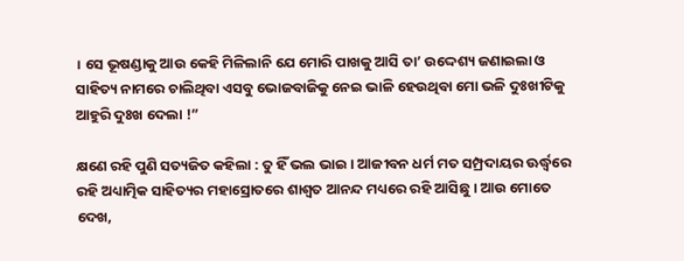। ସେ ଭୂଷଣ୍ଡାକୁ ଆଉ କେହି ମିଳିଲାନି ଯେ ମୋରି ପାଖକୁ ଆସି ତା’ ଉଦ୍ଦେଶ୍ୟ ଜଣାଇଲା ଓ ସାହିତ୍ୟ ନାମରେ ଚାଲିଥିବା ଏସବୁ ଭୋଜବାଜିକୁ ନେଇ ଭାଳି ହେଉଥିବା ମୋ ଭଳି ଦୁଃଖୀଟିକୁ ଆହୁରି ଦୁଃଖ ଦେଲା !”

କ୍ଷଣେ ରହି ପୁଣି ସତ୍ୟଜିତ କହିଲା : ତୁ ହିଁ ଭଲ ଭାଇ । ଆଜୀବନ ଧର୍ମ ମତ ସମ୍ପ୍ରଦାୟର ଊର୍ଦ୍ଧ୍ୱରେ ରହି ଅଧ୍ୟାତ୍ମିକ ସାହିତ୍ୟର ମହାସ୍ରୋତରେ ଶାଶ୍ୱତ ଆନନ୍ଦ ମଧ୍ୟରେ ରହି ଆସିଛୁ । ଆଉ ମୋତେ ଦେଖ,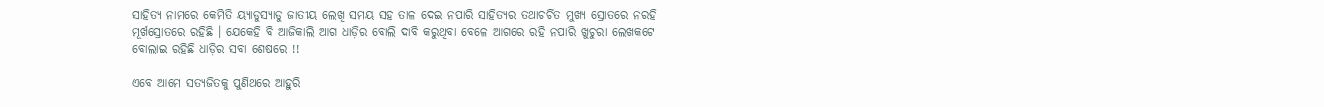ସାହିତ୍ୟ ନାମରେ କେମିତି ୟ୍ୟାଡୁସ୍ୟାଡୁ ଜାତୀୟ ଲେଖି ସମୟ ସହ ତାଳ ଦେଇ ନପାରି ସାହିତ୍ୟର ତଥାଚର୍ଚିତ ମୁଖ୍ୟ ସ୍ରୋତରେ ନରହି ମୂର୍ଖସ୍ରୋତରେ ରହିଛି । ଯେକେହି ବି ଆଜିକାଲି ଆଗ ଧାଡ଼ିର ବୋଲି ଦାବି କରୁଥିବା ବେଳେ ଆଗରେ ରହି ନପାରି ଖୁଚୁରା ଲେଖକଟେ ବୋଲାଇ ରହିଛି ଧାଡ଼ିର ସବା ଶେଷରେ !!

ଏବେ ଆମେ ସତ୍ୟଜିତକୁ ପୁଣିଥରେ ଆହୁରି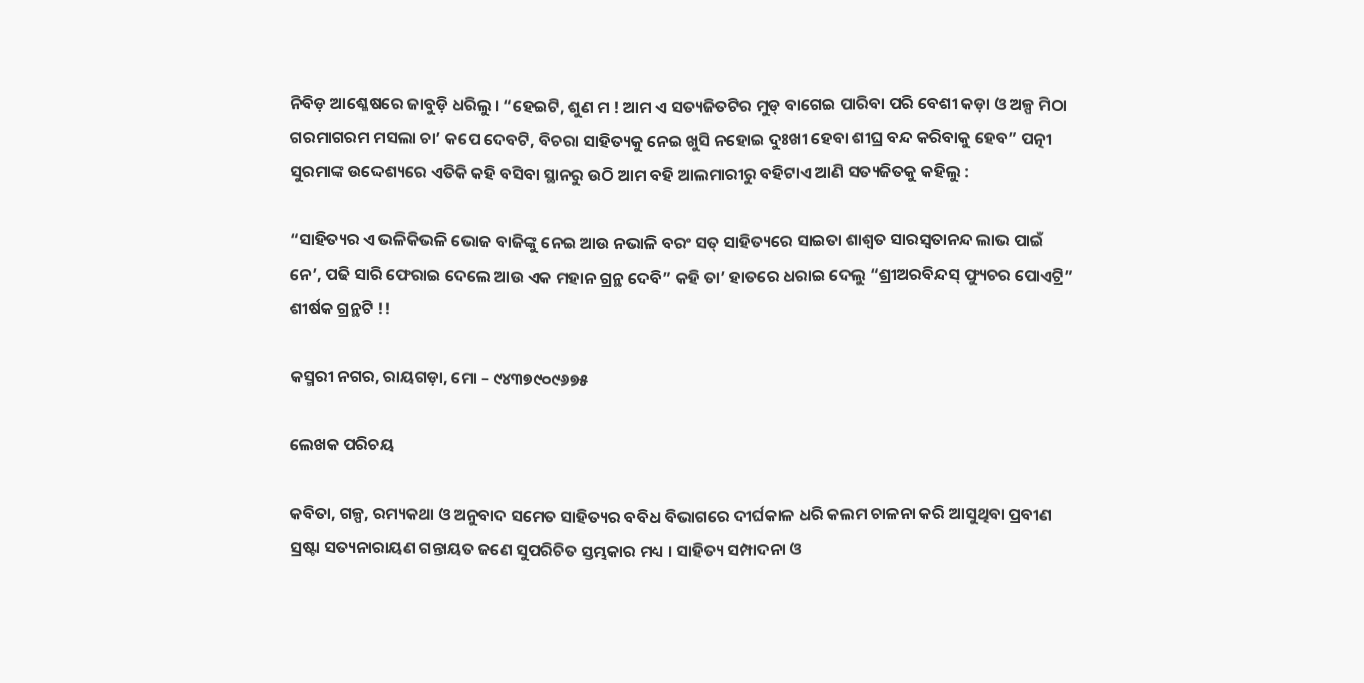ନିବିଡ଼ ଆଶ୍ଳେଷରେ ଜାବୁଡ଼ି ଧରିଲୁ । “ହେଇଟି, ଶୁଣ ମ ! ଆମ ଏ ସତ୍ୟଜିତଟିର ମୁଡ୍ ବାଗେଇ ପାରିବା ପରି ବେଶୀ କଡ଼ା ଓ ଅଳ୍ପ ମିଠା ଗରମାଗରମ ମସଲା ଚା’ କପେ ଦେବଟି, ବିଚରା ସାହିତ୍ୟକୁ ନେଇ ଖୁସି ନହୋଇ ଦୁଃଖୀ ହେବା ଶୀଘ୍ର ବନ୍ଦ କରିବାକୁ ହେବ” ପତ୍ନୀ ସୁରମାଙ୍କ ଉଦ୍ଦେଶ୍ୟରେ ଏତିକି କହି ବସିବା ସ୍ଥାନରୁ ଉଠି ଆମ ବହି ଆଲମାରୀରୁ ବହିଟାଏ ଆଣି ସତ୍ୟଜିତକୁ କହିଲୁ :

“ସାହିତ୍ୟର ଏ ଭଳିକିଭଳି ଭୋଜ ବାଜିଙ୍କୁ ନେଇ ଆଉ ନଭାଳି ବରଂ ସତ୍ ସାହିତ୍ୟରେ ସାଇତା ଶାଶ୍ୱତ ସାରସ୍ୱତାନନ୍ଦ ଲାଭ ପାଇଁ ନେ’, ପଢି ସାରି ଫେରାଇ ଦେଲେ ଆଉ ଏକ ମହାନ ଗ୍ରନ୍ଥ ଦେବି” କହି ତା’ ହାତରେ ଧରାଇ ଦେଲୁ “ଶ୍ରୀଅରବିନ୍ଦସ୍ ଫ୍ୟୁଚର ପୋଏଟ୍ରି” ଶୀର୍ଷକ ଗ୍ରନ୍ଥଟି !!

କସ୍ମରୀ ନଗର, ରାୟଗଡ଼ା, ମୋ – ୯୪୩୭୯୦୯୬୭୫

ଲେଖକ ପରିଚୟ

କବିତା, ଗଳ୍ପ, ରମ୍ୟକଥା ଓ ଅନୁବାଦ ସମେତ ସାହିତ୍ୟର ବବିଧ ବିଭାଗରେ ଦୀର୍ଘକାଳ ଧରି କଲମ ଚାଳନା କରି ଆସୁଥିବା ପ୍ରବୀଣ ସ୍ରଷ୍ଟା ସତ୍ୟନାରାୟଣ ଗନ୍ତାୟତ ଜଣେ ସୁପରିଚିତ ସ୍ତମ୍ଭକାର ମଧ୍ୟ । ସାହିତ୍ୟ ସମ୍ପାଦନା ଓ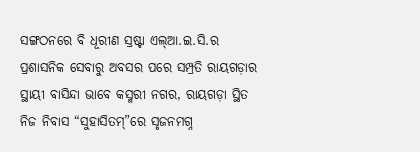ସଙ୍ଗଠନରେ ବି ଧୂରୀଣ ସ୍ରଷ୍ଟା ଏଲ୍ଆ.ଇ.ସି.ର ପ୍ରଶାସନିକ ସେବାରୁ ଅବସର ପରେ ସମ୍ପ୍ରତି ରାୟଗଡ଼ାର ସ୍ଥାୟୀ ବାସିନ୍ଦା ଭାବେ କସ୍ମରୀ ନଗର, ରାୟଗଡ଼ା ସ୍ଥିତ ନିଜ ନିବାସ “ସୁହାସିତମ୍”ରେ ସୃଜନମଗ୍ନ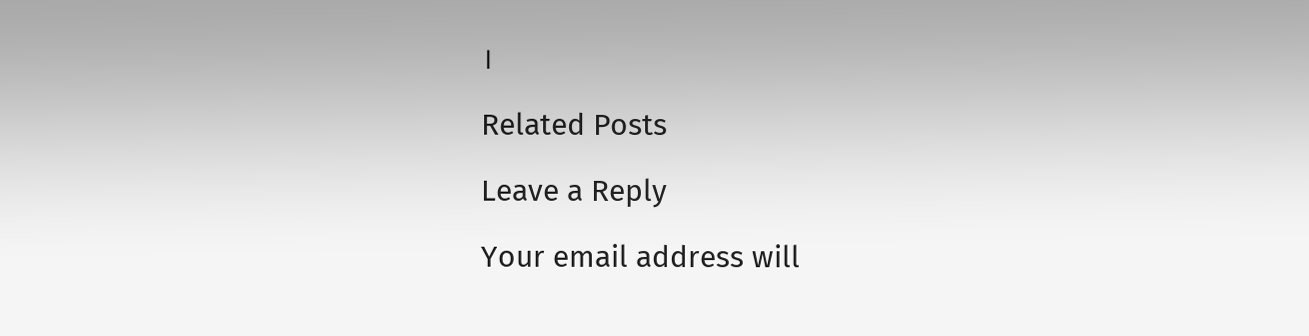।

Related Posts

Leave a Reply

Your email address will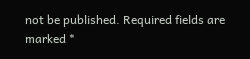not be published. Required fields are marked *